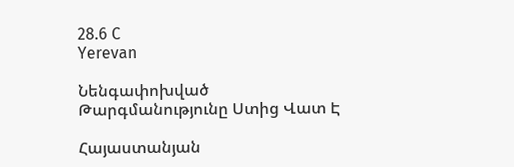28.6 C
Yerevan

Նենգափոխված Թարգմանությունը Ստից Վատ Է

Հայաստանյան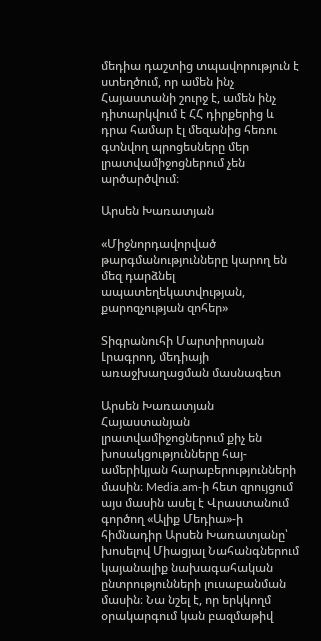մեդիա դաշտից տպավորություն է ստեղծում, որ ամեն ինչ Հայաստանի շուրջ է, ամեն ինչ դիտարկվում է ՀՀ դիրքերից և դրա համար էլ մեզանից հեռու գտնվող պրոցեսները մեր լրատվամիջոցներում չեն արծարծվում։

Արսեն Խառատյան

«Միջնորդավորված թարգմանությունները կարող են մեզ դարձնել ապատեղեկատվության, քարոզչության զոհեր»

Տիգրանուհի Մարտիրոսյան
Լրագրող, մեդիայի առաջխաղացման մասնագետ

Արսեն Խառատյան
Հայաստանյան լրատվամիջոցներում քիչ են խոսակցությունները հայ-ամերիկյան հարաբերությունների մասին։ Media.am‑ի հետ զրույցում այս մասին ասել է Վրաստանում գործող «Ալիք Մեդիա»-ի հիմնադիր Արսեն Խառատյանը՝ խոսելով Միացյալ Նահանգներում կայանալիք նախագահական ընտրությունների լուսաբանման մասին։ Նա նշել է, որ երկկողմ օրակարգում կան բազմաթիվ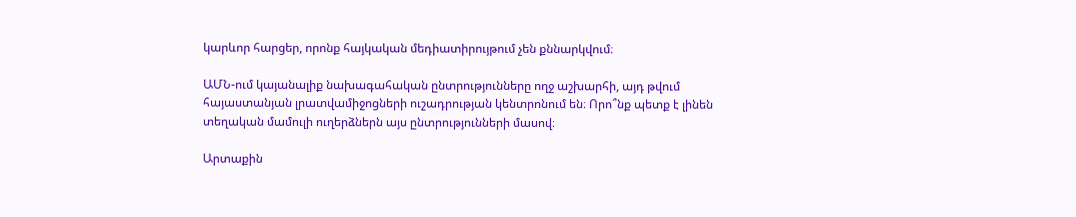կարևոր հարցեր, որոնք հայկական մեդիատիրույթում չեն քննարկվում։

ԱՄՆ-ում կայանալիք նախագահական ընտրությունները ողջ աշխարհի, այդ թվում հայաստանյան լրատվամիջոցների ուշադրության կենտրոնում են։ Որո՞նք պետք է լինեն տեղական մամուլի ուղերձներն այս ընտրությունների մասով։

Արտաքին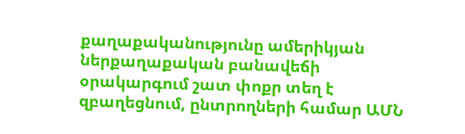քաղաքականությունը ամերիկյան ներքաղաքական բանավեճի օրակարգում շատ փոքր տեղ է զբաղեցնում, ընտրողների համար ԱՄՆ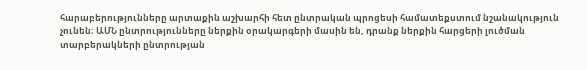հարաբերությունները արտաքին աշխարհի հետ ընտրական պրոցեսի համատեքստում նշանակություն չունեն։ ԱՄՆ ընտրությունները ներքին օրակարգերի մասին են, դրանք ներքին հարցերի լուծման տարբերակների ընտրության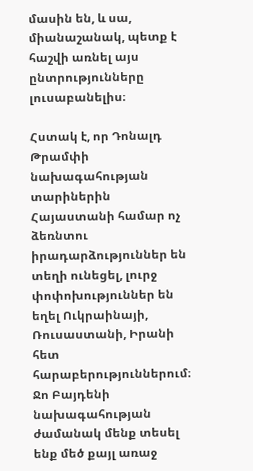մասին են, և սա, միանաշանակ, պետք է հաշվի առնել այս ընտրությունները լուսաբանելիս։

Հստակ է, որ Դոնալդ Թրամփի նախագահության տարիներին Հայաստանի համար ոչ ձեռնտու իրադարձություններ են տեղի ունեցել, լուրջ փոփոխություններ են եղել Ուկրաինայի, Ռուսաստանի, Իրանի հետ հարաբերություններում։ Ջո Բայդենի նախագահության ժամանակ մենք տեսել ենք մեծ քայլ առաջ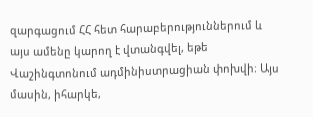զարգացում ՀՀ հետ հարաբերություններում և այս ամենը կարող է վտանգվել, եթե Վաշինգտոնում ադմինիստրացիան փոխվի։ Այս մասին, իհարկե,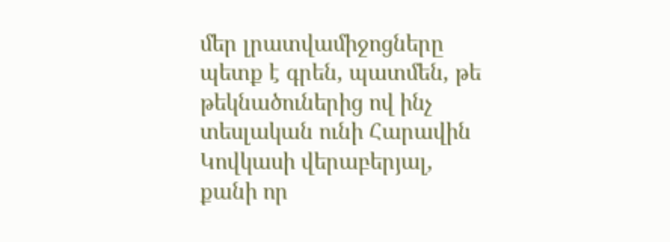մեր լրատվամիջոցները պետք է գրեն, պատմեն, թե թեկնածուներից ով ինչ տեսլական ունի Հարավին Կովկասի վերաբերյալ, քանի որ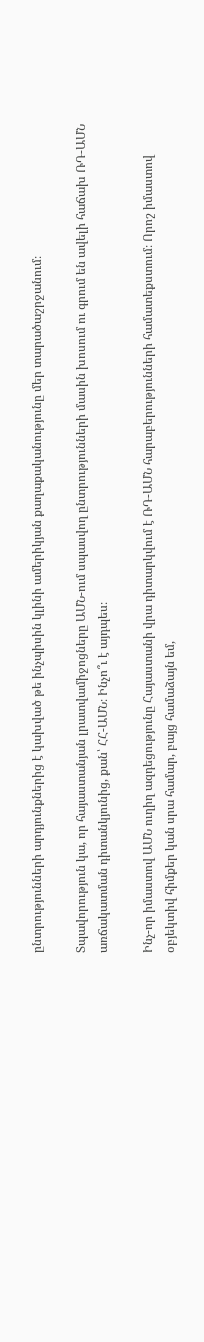ընտրությունների արդյունքներից է կախված թե ինչպիսին կլինի ամերիկյան քաղաքականությունը մեր տարածաշրջանում։

Տպավորություն կա, որ հայաստանյան լրատվամիջոցները ԱՄՆ-ում սպասվող ընտրությունների մասին խոսում ու գրում են ավելի հաճախ ՌԴ-ԱՄՆ առճակատման դիտանկյունից, քան՝ ՀՀ-ԱՄՆ։ Ինչո՞ւ է այդպես։

Ինչ-որ իմաստով ԱՄՆ ուղիղ ազդեցությունը Հայաստանի վրա դիտարկվում է ՌԴ-ԱՄՆ հարաբերությունների համատեքստում։ Որոշ իմաստով օբյեկտիվ հիմքեր կան սրա համար, բայց համաձայն եմ,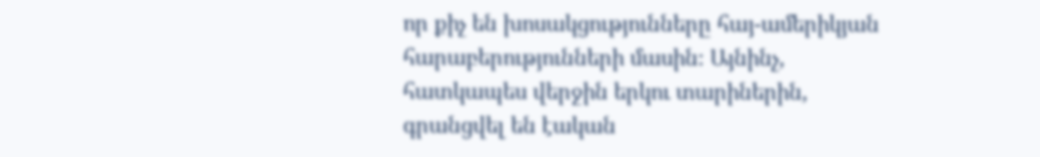որ քիչ են խոսակցությունները հայ-ամերիկյան հարաբերությունների մասին։ Այնինչ, հատկապես վերջին երկու տարիներին, գրանցվել են էական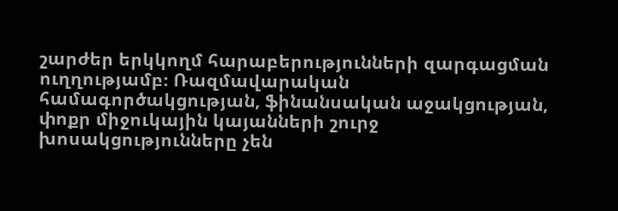շարժեր երկկողմ հարաբերությունների զարգացման ուղղությամբ։ Ռազմավարական համագործակցության, ֆինանսական աջակցության, փոքր միջուկային կայանների շուրջ խոսակցությունները չեն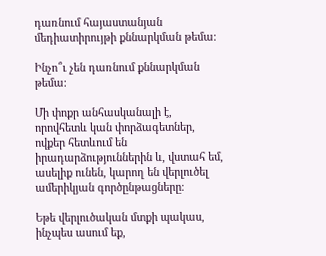դառնում հայաստանյան մեդիատիրույթի քննարկման թեմա։

Ինչո՞ւ չեն դառնում քննարկման թեմա։

Մի փոքր անհասկանալի է, որովհետև կան փորձագետներ, ովքեր հետևում են իրադարձություններին և, վստահ եմ, ասելիք ունեն, կարող են վերլուծել ամերիկյան գործընթացները։

Եթե վերլուծական մտքի պակաս, ինչպես ասում եք,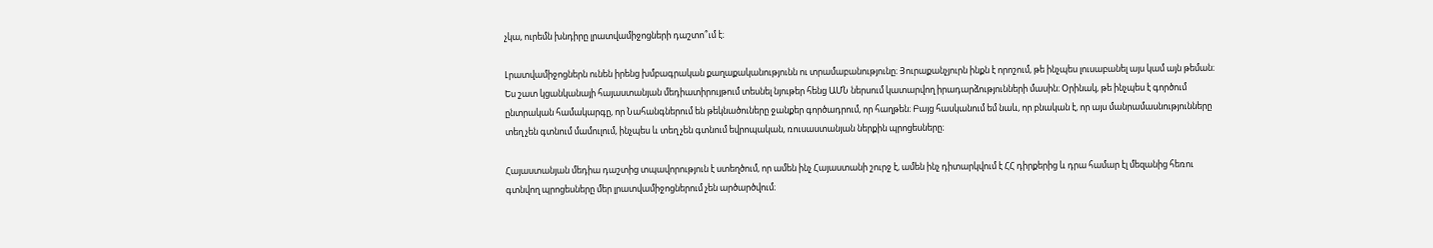չկա, ուրեմն խնդիրը լրատվամիջոցների դաշտո՞ւմ է։

Լրատվամիջոցներն ունեն իրենց խմբագրական քաղաքականությունն ու տրամաբանությունը։ Յուրաքանչյուրն ինքն է որոշում, թե ինչպես լուսաբանել այս կամ այն թեման։ Ես շատ կցանկանայի հայաստանյան մեդիատիրույթում տեսնել նյութեր հենց ԱՄՆ ներսում կատարվող իրադարձությունների մասին։ Օրինակ, թե ինչպես է գործում ընտրական համակարգը, որ Նահանգներում են թեկնածուները ջանքեր գործադրում, որ հաղթեն։ Բայց հասկանում եմ նաև, որ բնական է, որ այս մանրամասնությունները տեղ չեն գտնում մամուլում, ինչպես և տեղ չեն գտնում եվրոպական, ռուսաստանյան ներքին պրոցեսները։

Հայաստանյան մեդիա դաշտից տպավորություն է ստեղծում, որ ամեն ինչ Հայաստանի շուրջ է, ամեն ինչ դիտարկվում է ՀՀ դիրքերից և դրա համար էլ մեզանից հեռու գտնվող պրոցեսները մեր լրատվամիջոցներում չեն արծարծվում։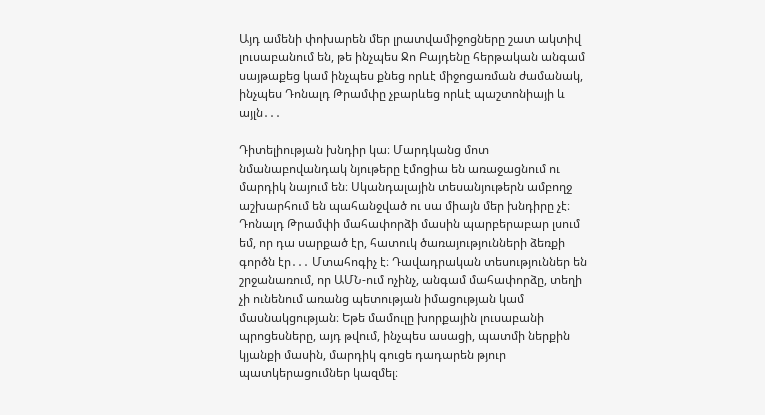Այդ ամենի փոխարեն մեր լրատվամիջոցները շատ ակտիվ լուսաբանում են, թե ինչպես Ջո Բայդենը հերթական անգամ սայթաքեց կամ ինչպես քնեց որևէ միջոցառման ժամանակ, ինչպես Դոնալդ Թրամփը չբարևեց որևէ պաշտոնիայի և այլն․․․

Դիտելիության խնդիր կա։ Մարդկանց մոտ նմանաբովանդակ նյութերը էմոցիա են առաջացնում ու մարդիկ նայում են։ Սկանդալային տեսանյութերն ամբողջ աշխարհում են պահանջված ու սա միայն մեր խնդիրը չէ։ Դոնալդ Թրամփի մահափորձի մասին պարբերաբար լսում եմ, որ դա սարքած էր, հատուկ ծառայությունների ձեռքի գործն էր․․․ Մտահոգիչ է։ Դավադրական տեսություններ են շրջանառում, որ ԱՄՆ-ում ոչինչ, անգամ մահափորձը, տեղի չի ունենում առանց պետության իմացության կամ մասնակցության։ Եթե մամուլը խորքային լուսաբանի պրոցեսները, այդ թվում, ինչպես ասացի, պատմի ներքին կյանքի մասին, մարդիկ գուցե դադարեն թյուր պատկերացումներ կազմել։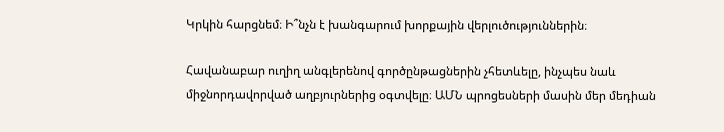Կրկին հարցնեմ։ Ի՞նչն է խանգարում խորքային վերլուծություններին։

Հավանաբար ուղիղ անգլերենով գործընթացներին չհետևելը, ինչպես նաև միջնորդավորված աղբյուրներից օգտվելը։ ԱՄՆ պրոցեսների մասին մեր մեդիան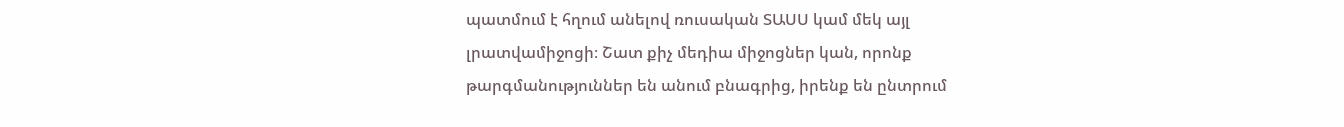պատմում է հղում անելով ռուսական ՏԱՍՍ կամ մեկ այլ լրատվամիջոցի։ Շատ քիչ մեդիա միջոցներ կան, որոնք թարգմանություններ են անում բնագրից, իրենք են ընտրում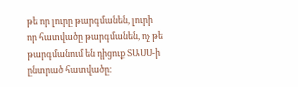թե որ լուրը թարգմանեն, լուրի որ հատվածը թարգմանեն, ոչ թե թարգմանում են դիցուք ՏԱՍՍ‑ի ընտրած հատվածը։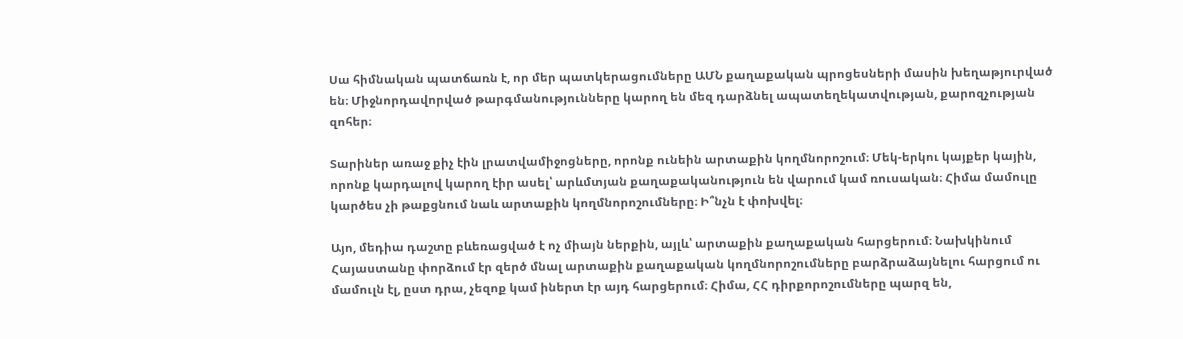Սա հիմնական պատճառն է, որ մեր պատկերացումները ԱՄՆ քաղաքական պրոցեսների մասին խեղաթյուրված են։ Միջնորդավորված թարգմանությունները կարող են մեզ դարձնել ապատեղեկատվության, քարոզչության զոհեր։

Տարիներ առաջ քիչ էին լրատվամիջոցները, որոնք ունեին արտաքին կողմնորոշում։ Մեկ-երկու կայքեր կային, որոնք կարդալով կարող էիր ասել՝ արևմտյան քաղաքականություն են վարում կամ ռուսական։ Հիմա մամուլը կարծես չի թաքցնում նաև արտաքին կողմնորոշումները։ Ի՞նչն է փոխվել։

Այո, մեդիա դաշտը բևեռացված է ոչ միայն ներքին, այլև՝ արտաքին քաղաքական հարցերում։ Նախկինում Հայաստանը փորձում էր զերծ մնալ արտաքին քաղաքական կողմնորոշումները բարձրաձայնելու հարցում ու մամուլն էլ, ըստ դրա, չեզոք կամ իներտ էր այդ հարցերում։ Հիմա, ՀՀ դիրքորոշումները պարզ են,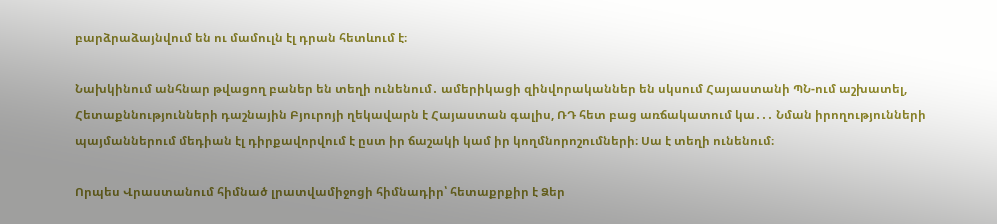բարձրաձայնվում են ու մամուլն էլ դրան հետևում է։

Նախկինում անհնար թվացող բաներ են տեղի ունենում․ ամերիկացի զինվորականներ են սկսում Հայաստանի ՊՆ-ում աշխատել, Հետաքննությունների դաշնային Բյուրոյի ղեկավարն է Հայաստան գալիս, ՌԴ հետ բաց առճակատում կա․․․ Նման իրողությունների պայմաններում մեդիան էլ դիրքավորվում է ըստ իր ճաշակի կամ իր կողմնորոշումների։ Սա է տեղի ունենում։

Որպես Վրաստանում հիմնած լրատվամիջոցի հիմնադիր՝ հետաքրքիր է Ձեր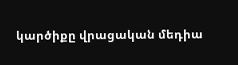կարծիքը վրացական մեդիա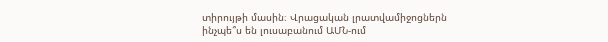տիրույթի մասին։ Վրացական լրատվամիջոցներն ինչպե՞ս են լուսաբանում ԱՄՆ-ում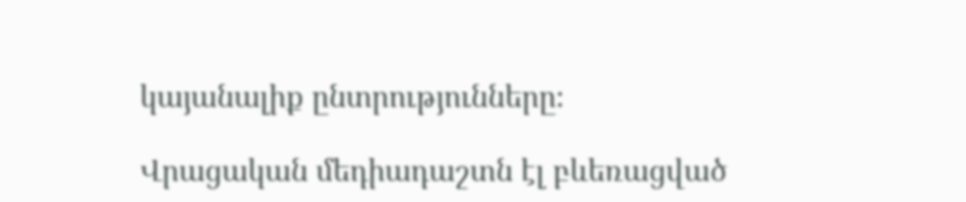կայանալիք ընտրությունները։

Վրացական մեդիադաշտն էլ բևեռացված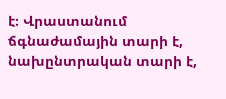է։ Վրաստանում ճգնաժամային տարի է, նախընտրական տարի է,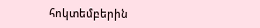հոկտեմբերին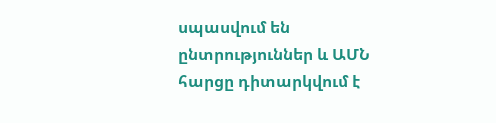սպասվում են ընտրություններ և ԱՄՆ հարցը դիտարկվում է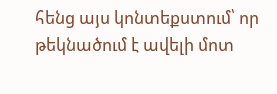հենց այս կոնտեքստում՝ որ թեկնածում է ավելի մոտ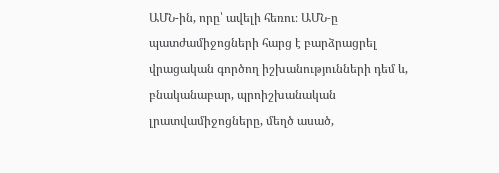ԱՄՆ-ին, որը՝ ավելի հեռու։ ԱՄՆ‑ը պատժամիջոցների հարց է բարձրացրել վրացական գործող իշխանությունների դեմ և, բնականաբար, պրոիշխանական լրատվամիջոցները, մեղծ ասած,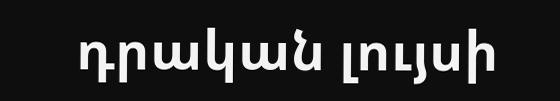դրական լույսի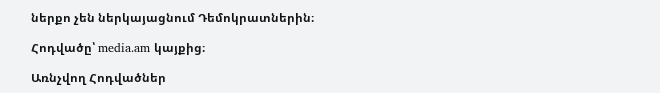ներքո չեն ներկայացնում Դեմոկրատներին։

Հոդվածը՝ media.am կայքից։

Առնչվող Հոդվածներ